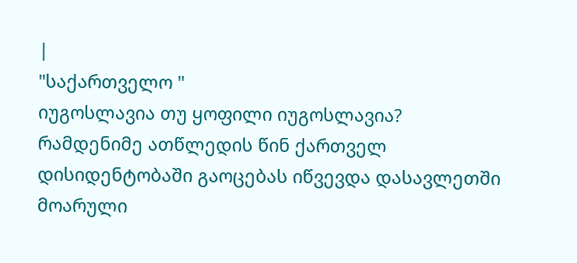|
"საქართველო "
იუგოსლავია თუ ყოფილი იუგოსლავია?
რამდენიმე ათწლედის წინ ქართველ დისიდენტობაში გაოცებას იწვევდა დასავლეთში მოარული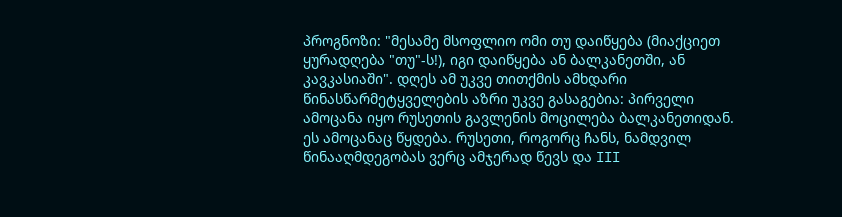პროგნოზი: "მესამე მსოფლიო ომი თუ დაიწყება (მიაქციეთ ყურადღება "თუ"-ს!), იგი დაიწყება ან ბალკანეთში, ან კავკასიაში". დღეს ამ უკვე თითქმის ამხდარი წინასწარმეტყველების აზრი უკვე გასაგებია: პირველი ამოცანა იყო რუსეთის გავლენის მოცილება ბალკანეთიდან. ეს ამოცანაც წყდება. რუსეთი, როგორც ჩანს, ნამდვილ წინააღმდეგობას ვერც ამჯერად წევს და III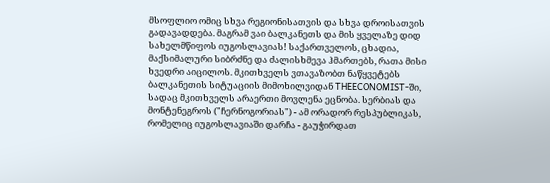მსოფლიო ომიც სხვა რეგიონისათვის და სხვა დროისათვის გადავადდება. მაგრამ ვაი ბალკანეთს და მის ყველაზე დიდ სახელმწიფოს იუგოსლავიას! საქართველოს, ცხადია, მაქსიმალური სიბრძნე და ძალისხმევა ჰმართებს, რათა მისი ხვედრი აიცილოს. მკითხველს ვთავაზობთ ნაწყვეტებს ბალკანეთის სიტუაციის მიმოხილვიდან THEECONOMIST-ში, სადაც მკითხველს არაერთი მოვლენა ეცნობა. სერბიას და მონტენეგროს ("ჩერნოგორიას") - ამ ორადორ რესპუბლიკას, რომელიც იუგოსლავიაში დარჩა - გაუჭირდათ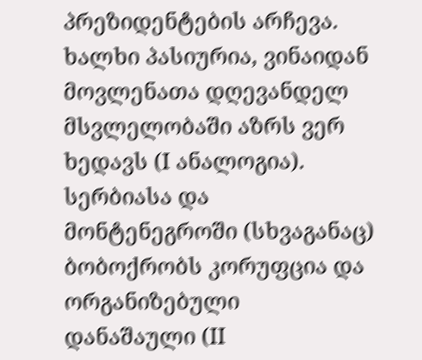პრეზიდენტების არჩევა. ხალხი პასიურია, ვინაიდან მოვლენათა დღევანდელ მსვლელობაში აზრს ვერ ხედავს (I ანალოგია). სერბიასა და მონტენეგროში (სხვაგანაც) ბობოქრობს კორუფცია და ორგანიზებული დანაშაული (II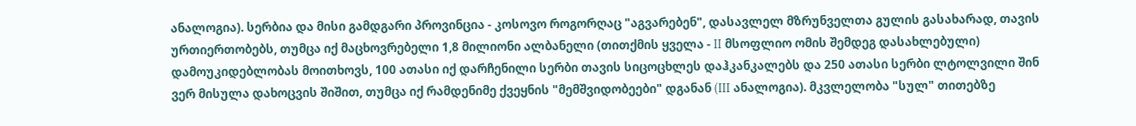ანალოგია). სერბია და მისი გამდგარი პროვინცია - კოსოვო როგორღაც "აგვარებენ", დასავლელ მზრუნველთა გულის გასახარად, თავის ურთიერთობებს, თუმცა იქ მაცხოვრებელი 1,8 მილიონი ალბანელი (თითქმის ყველა - II მსოფლიო ომის შემდეგ დასახლებული) დამოუკიდებლობას მოითხოვს, 100 ათასი იქ დარჩენილი სერბი თავის სიცოცხლეს დაჰკანკალებს და 250 ათასი სერბი ლტოლვილი შინ ვერ მისულა დახოცვის შიშით, თუმცა იქ რამდენიმე ქვეყნის "მემშვიდობეები" დგანან (III ანალოგია). მკვლელობა "სულ" თითებზე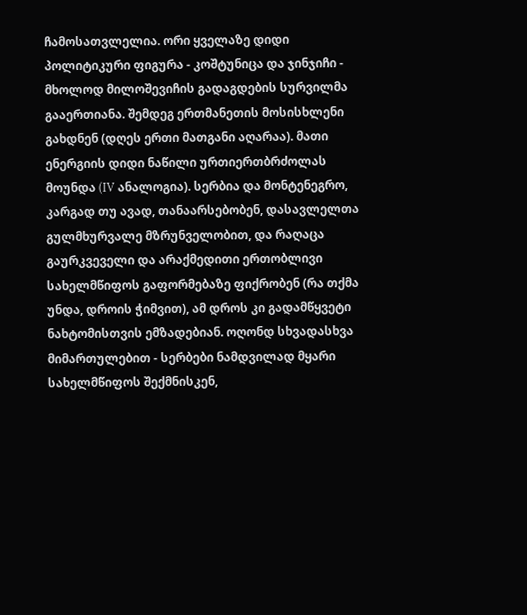ჩამოსათვლელია. ორი ყველაზე დიდი პოლიტიკური ფიგურა - კოშტუნიცა და ჯინჯიჩი - მხოლოდ მილოშევიჩის გადაგდების სურვილმა გააერთიანა. შემდეგ ერთმანეთის მოსისხლენი გახდნენ (დღეს ერთი მათგანი აღარაა). მათი ენერგიის დიდი ნაწილი ურთიერთბრძოლას მოუნდა (IV ანალოგია). სერბია და მონტენეგრო, კარგად თუ ავად, თანაარსებობენ, დასავლელთა გულმხურვალე მზრუნველობით, და რაღაცა გაურკვეველი და არაქმედითი ერთობლივი სახელმწიფოს გაფორმებაზე ფიქრობენ (რა თქმა უნდა, დროის ჭიმვით), ამ დროს კი გადამწყვეტი ნახტომისთვის ემზადებიან. ოღონდ სხვადასხვა მიმართულებით - სერბები ნამდვილად მყარი სახელმწიფოს შექმნისკენ,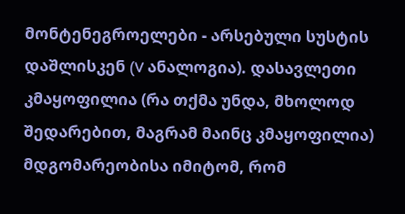მონტენეგროელები - არსებული სუსტის დაშლისკენ (V ანალოგია). დასავლეთი კმაყოფილია (რა თქმა უნდა, მხოლოდ შედარებით, მაგრამ მაინც კმაყოფილია) მდგომარეობისა იმიტომ, რომ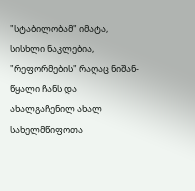"სტაბილობამ" იმატა, სისხლი ნაკლებია, "რეფორმების" რაღაც ნიშან-წყალი ჩანს და ახალგაჩენილ ახალ სახელმწიფოთა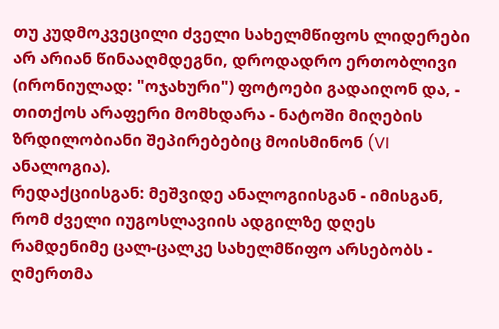თუ კუდმოკვეცილი ძველი სახელმწიფოს ლიდერები არ არიან წინააღმდეგნი, დროდადრო ერთობლივი (ირონიულად: "ოჯახური") ფოტოები გადაიღონ და, - თითქოს არაფერი მომხდარა - ნატოში მიღების ზრდილობიანი შეპირებებიც მოისმინონ (VI ანალოგია).
რედაქციისგან: მეშვიდე ანალოგიისგან - იმისგან, რომ ძველი იუგოსლავიის ადგილზე დღეს რამდენიმე ცალ-ცალკე სახელმწიფო არსებობს - ღმერთმა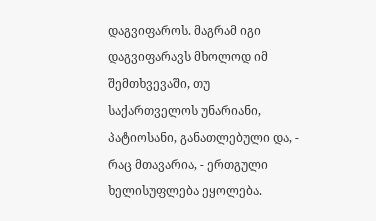დაგვიფაროს. მაგრამ იგი დაგვიფარავს მხოლოდ იმ შემთხვევაში, თუ საქართველოს უნარიანი, პატიოსანი, განათლებული და, - რაც მთავარია, - ერთგული ხელისუფლება ეყოლება.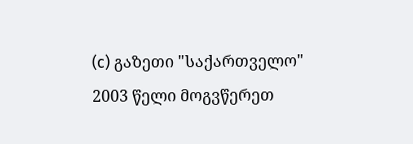(c) გაზეთი "საქართველო"
2003 წელი მოგვწერეთ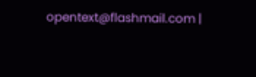opentext@flashmail.com |